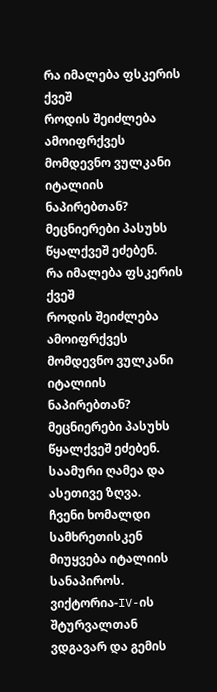რა იმალება ფსკერის ქვეშ
როდის შეიძლება ამოიფრქვეს მომდევნო ვულკანი იტალიის ნაპირებთან?
მეცნიერები პასუხს წყალქვეშ ეძებენ.
რა იმალება ფსკერის ქვეშ
როდის შეიძლება ამოიფრქვეს მომდევნო ვულკანი იტალიის ნაპირებთან? მეცნიერები პასუხს წყალქვეშ ეძებენ.
საამური ღამეა და ასეთივე ზღვა.
ჩვენი ხომალდი სამხრეთისკენ მიუყვება იტალიის სანაპიროს. ვიქტორია-IV-ის შტურვალთან ვდგავარ და გემის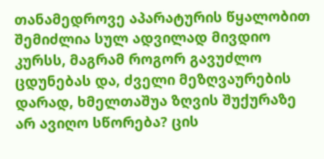თანამედროვე აპარატურის წყალობით შემიძლია სულ ადვილად მივდიო კურსს, მაგრამ როგორ გავუძლო ცდუნებას და, ძველი მეზღვაურების დარად, ხმელთაშუა ზღვის შუქურაზე არ ავიღო სწორება? ცის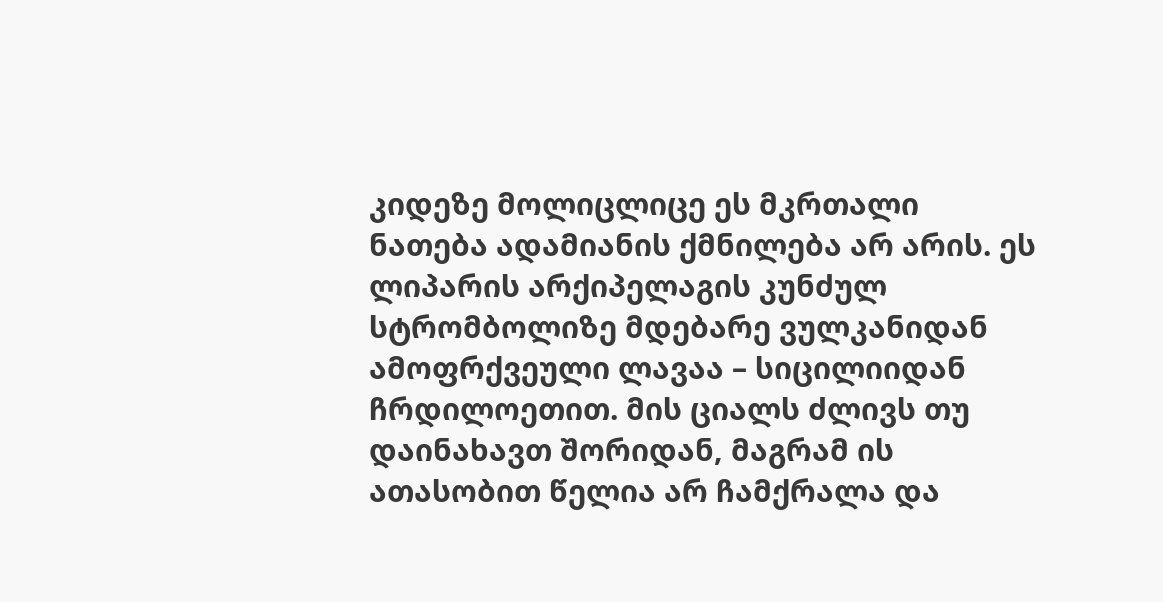კიდეზე მოლიცლიცე ეს მკრთალი ნათება ადამიანის ქმნილება არ არის. ეს ლიპარის არქიპელაგის კუნძულ სტრომბოლიზე მდებარე ვულკანიდან ამოფრქვეული ლავაა – სიცილიიდან ჩრდილოეთით. მის ციალს ძლივს თუ დაინახავთ შორიდან, მაგრამ ის ათასობით წელია არ ჩამქრალა და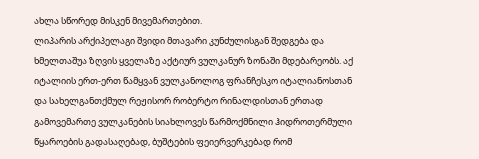ახლა სწორედ მისკენ მივემართებით.
ლიპარის არქიპელაგი შვიდი მთავარი კუნძულისგან შედგება და ხმელთაშუა ზღვის ყველაზე აქტიურ ვულკანურ ზონაში მდებარეობს. აქ იტალიის ერთ-ერთ წამყვან ვულკანოლოგ ფრანჩესკო იტალიანოსთან და სახელგანთქმულ რეჟისორ რობერტო რინალდისთან ერთად გამოვემართე ვულკანების სიახლოვეს წარმოქმნილი ჰიდროთერმული წყაროების გადასაღებად, ბუშტების ფეიერვერკებად რომ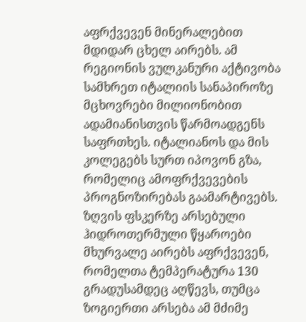აფრქვევენ მინერალებით მდიდარ ცხელ აირებს. ამ რეგიონის ვულკანური აქტივობა სამხრეთ იტალიის სანაპიროზე მცხოვრები მილიონობით ადამიანისთვის წარმოადგენს საფრთხეს. იტალიანოს და მის კოლეგებს სურთ იპოვონ გზა, რომელიც ამოფრქვევების პროგნოზირებას გაამარტივებს.
ზღვის ფსკერზე არსებული ჰიდროთერმული წყაროები მხურვალე აირებს აფრქვევენ, რომელთა ტემპერატურა 130 გრადუსამდეც აღწევს, თუმცა ზოგიერთი არსება ამ მძიმე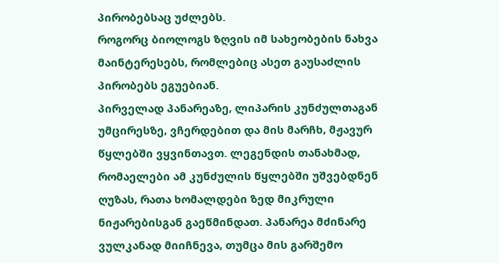პირობებსაც უძლებს.
როგორც ბიოლოგს ზღვის იმ სახეობების ნახვა მაინტერესებს, რომლებიც ასეთ გაუსაძლის პირობებს ეგუებიან.
პირველად პანარეაზე, ლიპარის კუნძულთაგან უმცირესზე, ვჩერდებით და მის მარჩხ, მჟავურ წყლებში ვყვინთავთ. ლეგენდის თანახმად, რომაელები ამ კუნძულის წყლებში უშვებდნენ ღუზას, რათა ხომალდები ზედ მიკრული ნიჟარებისგან გაეწმინდათ. პანარეა მძინარე ვულკანად მიიჩნევა, თუმცა მის გარშემო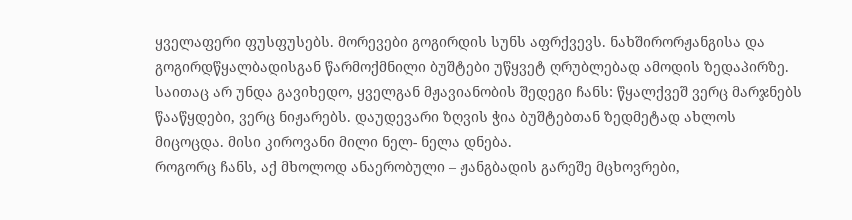ყველაფერი ფუსფუსებს. მორევები გოგირდის სუნს აფრქვევს. ნახშირორჟანგისა და გოგირდწყალბადისგან წარმოქმნილი ბუშტები უწყვეტ ღრუბლებად ამოდის ზედაპირზე. საითაც არ უნდა გავიხედო, ყველგან მჟავიანობის შედეგი ჩანს: წყალქვეშ ვერც მარჯნებს წააწყდები, ვერც ნიჟარებს. დაუდევარი ზღვის ჭია ბუშტებთან ზედმეტად ახლოს მიცოცდა. მისი კიროვანი მილი ნელ- ნელა დნება.
როგორც ჩანს, აქ მხოლოდ ანაერობული – ჟანგბადის გარეშე მცხოვრები,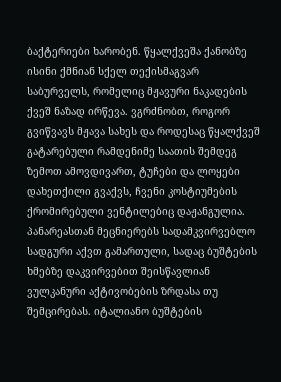ბაქტერიები ხარობენ. წყალქვეშა ქანობზე ისინი ქმნიან სქელ თექისმაგვარ საბურველს, რომელიც მჟავური ნაკადების ქვეშ ნაზად ირწევა. ვგრძნობთ, როგორ გვიწვავს მჟავა სახეს და როდესაც წყალქვეშ გატარებული რამდენიმე საათის შემდეგ ზემოთ ამოვდივართ, ტუჩები და ლოყები დახეთქილი გვაქვს, ჩვენი კოსტიუმების ქრომირებული ვენტილებიც დაჟანგულია.
პანარეასთან მეცნიერებს სადამკვირვებლო სადგური აქვთ გამართული, სადაც ბუშტების ხმებზე დაკვირვებით შეისწავლიან ვულკანური აქტივობების ზრდასა თუ შემცირებას. იტალიანო ბუშტების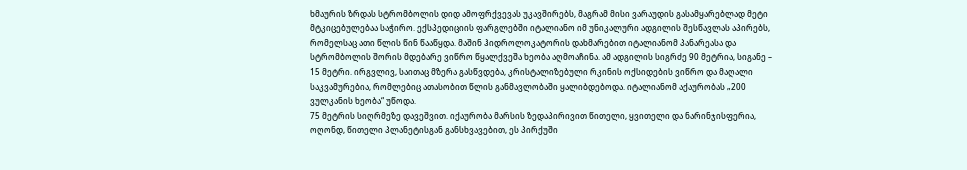ხმაურის ზრდას სტრომბოლის დიდ ამოფრქვევას უკავშირებს, მაგრამ მისი ვარაუდის გასამყარებლად მეტი მტკიცებულებაა საჭირო. ექსპედიციის ფარგლებში იტალიანო იმ უნიკალური ადგილის შესწავლას აპირებს, რომელსაც ათი წლის წინ წააწყდა. მაშინ ჰიდროლოკატორის დახმარებით იტალიანომ პანარეასა და სტრომბოლის შორის მდებარე ვიწრო წყალქვეშა ხეობა აღმოაჩინა. ამ ადგილის სიგრძე 90 მეტრია, სიგანე – 15 მეტრი. ირგვლივ, საითაც მზერა გასწვდება, კრისტალიზებული რკინის ოქსიდების ვიწრო და მაღალი საკვამურებია, რომლებიც ათასობით წლის განმავლობაში ყალიბდებოდა. იტალიანომ აქაურობას „200 ვულკანის ხეობა“ უწოდა.
75 მეტრის სიღრმეზე დავეშვით. იქაურობა მარსის ზედაპირივით წითელი, ყვითელი და ნარინჯისფერია, ოღონდ, წითელი პლანეტისგან განსხვავებით, ეს პირქუში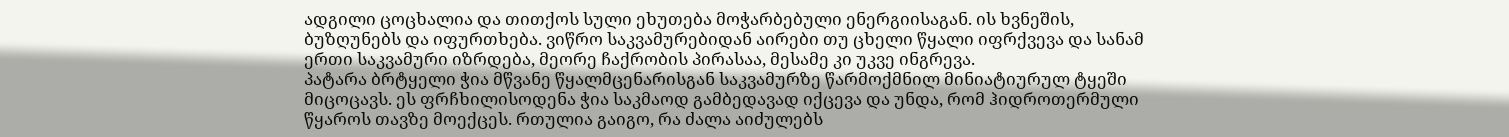ადგილი ცოცხალია და თითქოს სული ეხუთება მოჭარბებული ენერგიისაგან. ის ხვნეშის, ბუზღუნებს და იფურთხება. ვიწრო საკვამურებიდან აირები თუ ცხელი წყალი იფრქვევა და სანამ ერთი საკვამური იზრდება, მეორე ჩაქრობის პირასაა, მესამე კი უკვე ინგრევა.
პატარა ბრტყელი ჭია მწვანე წყალმცენარისგან საკვამურზე წარმოქმნილ მინიატიურულ ტყეში მიცოცავს. ეს ფრჩხილისოდენა ჭია საკმაოდ გამბედავად იქცევა და უნდა, რომ ჰიდროთერმული წყაროს თავზე მოექცეს. რთულია გაიგო, რა ძალა აიძულებს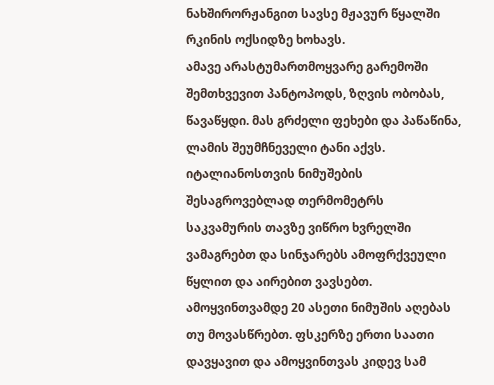ნახშირორჟანგით სავსე მჟავურ წყალში რკინის ოქსიდზე ხოხავს.
ამავე არასტუმართმოყვარე გარემოში შემთხვევით პანტოპოდს, ზღვის ობობას, წავაწყდი. მას გრძელი ფეხები და პაწაწინა, ლამის შეუმჩნეველი ტანი აქვს.
იტალიანოსთვის ნიმუშების შესაგროვებლად თერმომეტრს საკვამურის თავზე ვიწრო ხვრელში ვამაგრებთ და სინჯარებს ამოფრქვეული წყლით და აირებით ვავსებთ. ამოყვინთვამდე 20 ასეთი ნიმუშის აღებას თუ მოვასწრებთ. ფსკერზე ერთი საათი დავყავით და ამოყვინთვას კიდევ სამ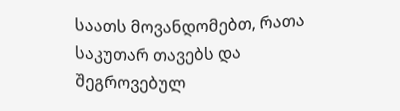საათს მოვანდომებთ, რათა საკუთარ თავებს და შეგროვებულ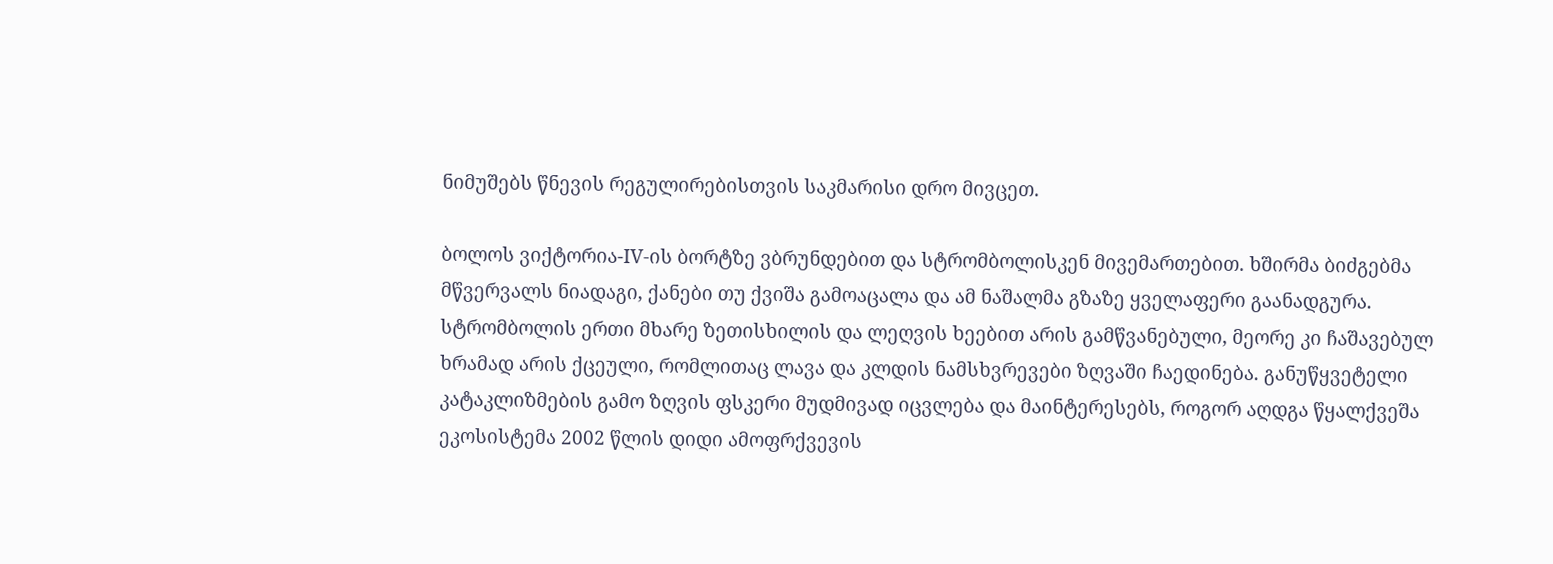ნიმუშებს წნევის რეგულირებისთვის საკმარისი დრო მივცეთ.

ბოლოს ვიქტორია-IV-ის ბორტზე ვბრუნდებით და სტრომბოლისკენ მივემართებით. ხშირმა ბიძგებმა მწვერვალს ნიადაგი, ქანები თუ ქვიშა გამოაცალა და ამ ნაშალმა გზაზე ყველაფერი გაანადგურა. სტრომბოლის ერთი მხარე ზეთისხილის და ლეღვის ხეებით არის გამწვანებული, მეორე კი ჩაშავებულ ხრამად არის ქცეული, რომლითაც ლავა და კლდის ნამსხვრევები ზღვაში ჩაედინება. განუწყვეტელი კატაკლიზმების გამო ზღვის ფსკერი მუდმივად იცვლება და მაინტერესებს, როგორ აღდგა წყალქვეშა ეკოსისტემა 2002 წლის დიდი ამოფრქვევის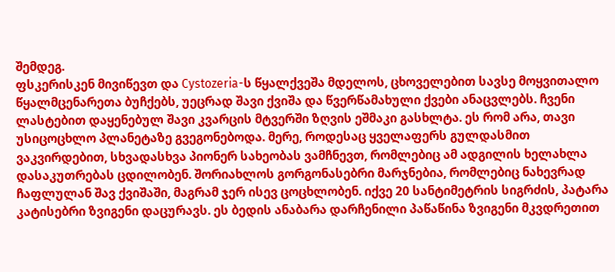შემდეგ.
ფსკერისკენ მივიწევთ და Cystozeria-ს წყალქვეშა მდელოს, ცხოველებით სავსე მოყვითალო წყალმცენარეთა ბუჩქებს, უეცრად შავი ქვიშა და წვერწამახული ქვები ანაცვლებს. ჩვენი ლასტებით დაყენებულ შავი კვარცის მტვერში ზღვის ეშმაკი გასხლტა. ეს რომ არა, თავი უსიცოცხლო პლანეტაზე გვეგონებოდა. მერე, როდესაც ყველაფერს გულდასმით ვაკვირდებით, სხვადასხვა პიონერ სახეობას ვამჩნევთ, რომლებიც ამ ადგილის ხელახლა დასაკუთრებას ცდილობენ. შორიახლოს გორგონასებრი მარჯნებია, რომლებიც ნახევრად ჩაფლულან შავ ქვიშაში, მაგრამ ჯერ ისევ ცოცხლობენ. იქვე 20 სანტიმეტრის სიგრძის, პატარა კატისებრი ზვიგენი დაცურავს. ეს ბედის ანაბარა დარჩენილი პაწაწინა ზვიგენი მკვდრეთით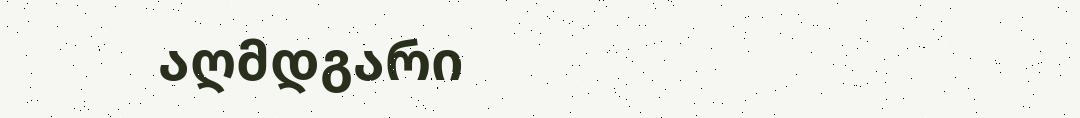აღმდგარი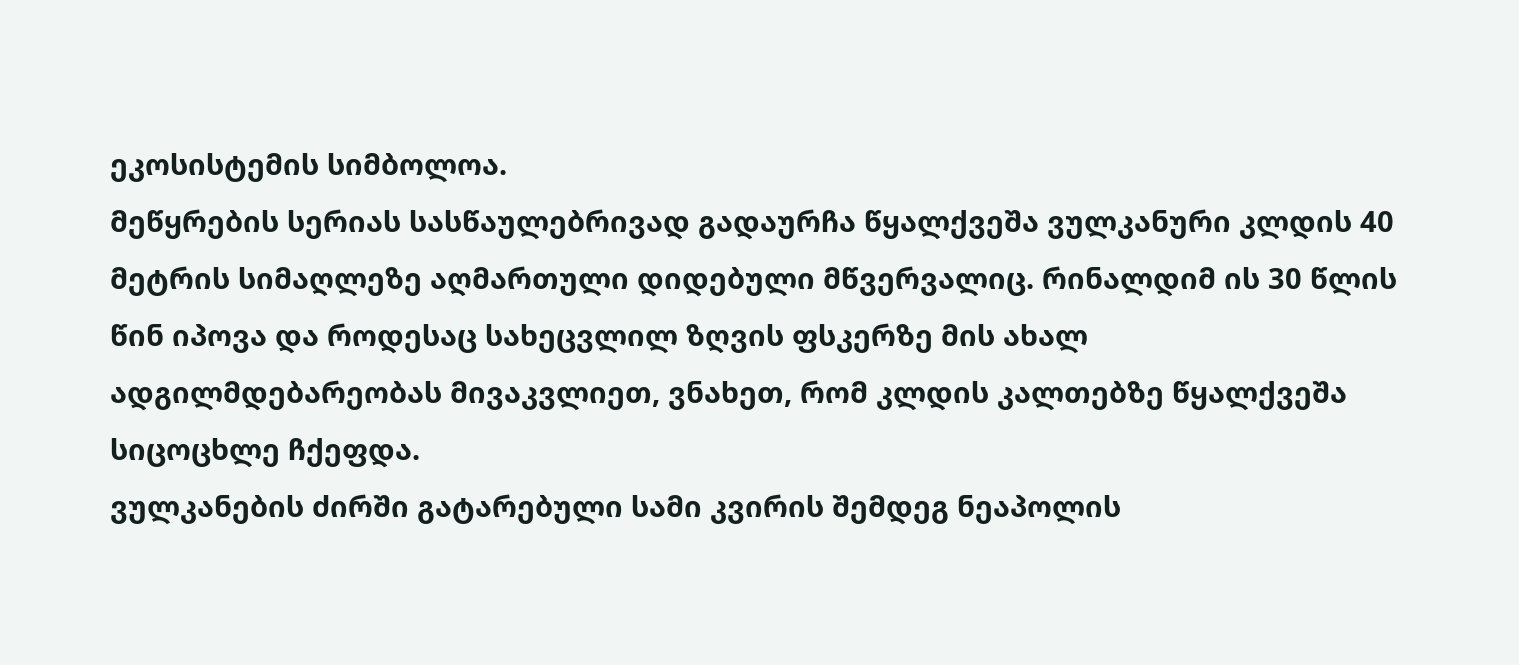ეკოსისტემის სიმბოლოა.
მეწყრების სერიას სასწაულებრივად გადაურჩა წყალქვეშა ვულკანური კლდის 40 მეტრის სიმაღლეზე აღმართული დიდებული მწვერვალიც. რინალდიმ ის 30 წლის წინ იპოვა და როდესაც სახეცვლილ ზღვის ფსკერზე მის ახალ ადგილმდებარეობას მივაკვლიეთ, ვნახეთ, რომ კლდის კალთებზე წყალქვეშა სიცოცხლე ჩქეფდა.
ვულკანების ძირში გატარებული სამი კვირის შემდეგ ნეაპოლის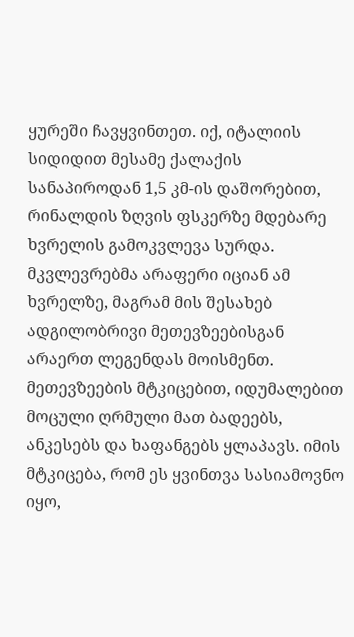ყურეში ჩავყვინთეთ. იქ, იტალიის სიდიდით მესამე ქალაქის სანაპიროდან 1,5 კმ-ის დაშორებით, რინალდის ზღვის ფსკერზე მდებარე ხვრელის გამოკვლევა სურდა. მკვლევრებმა არაფერი იციან ამ ხვრელზე, მაგრამ მის შესახებ ადგილობრივი მეთევზეებისგან არაერთ ლეგენდას მოისმენთ. მეთევზეების მტკიცებით, იდუმალებით მოცული ღრმული მათ ბადეებს, ანკესებს და ხაფანგებს ყლაპავს. იმის მტკიცება, რომ ეს ყვინთვა სასიამოვნო იყო,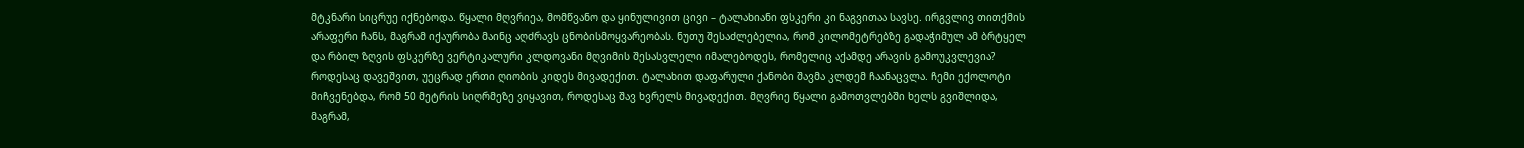მტკნარი სიცრუე იქნებოდა. წყალი მღვრიეა, მომწვანო და ყინულივით ცივი – ტალახიანი ფსკერი კი ნაგვითაა სავსე. ირგვლივ თითქმის არაფერი ჩანს, მაგრამ იქაურობა მაინც აღძრავს ცნობისმოყვარეობას. ნუთუ შესაძლებელია, რომ კილომეტრებზე გადაჭიმულ ამ ბრტყელ და რბილ ზღვის ფსკერზე ვერტიკალური კლდოვანი მღვიმის შესასვლელი იმალებოდეს, რომელიც აქამდე არავის გამოუკვლევია?
როდესაც დავეშვით, უეცრად ერთი ღიობის კიდეს მივადექით. ტალახით დაფარული ქანობი შავმა კლდემ ჩაანაცვლა. ჩემი ექოლოტი მიჩვენებდა, რომ 50 მეტრის სიღრმეზე ვიყავით, როდესაც შავ ხვრელს მივადექით. მღვრიე წყალი გამოთვლებში ხელს გვიშლიდა, მაგრამ,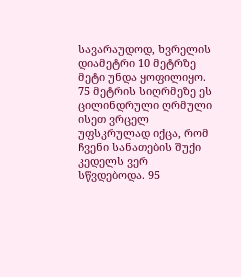სავარაუდოდ, ხვრელის დიამეტრი 10 მეტრზე მეტი უნდა ყოფილიყო. 75 მეტრის სიღრმეზე ეს ცილინდრული ღრმული ისეთ ვრცელ უფსკრულად იქცა, რომ ჩვენი სანათების შუქი კედელს ვერ სწვდებოდა. 95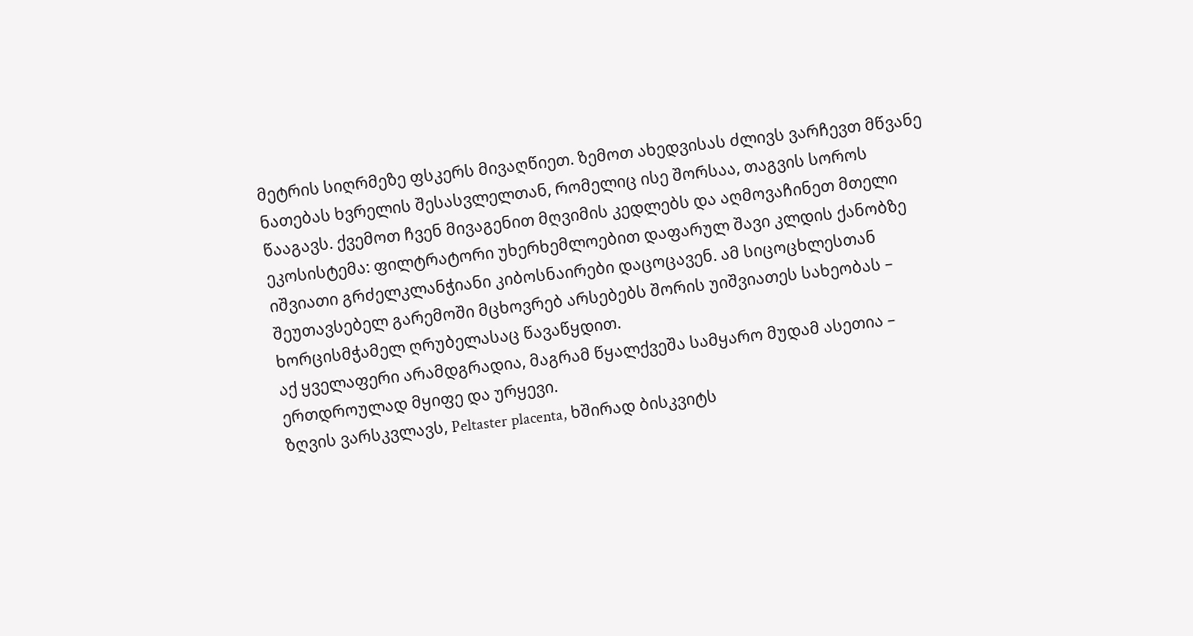მეტრის სიღრმეზე ფსკერს მივაღწიეთ. ზემოთ ახედვისას ძლივს ვარჩევთ მწვანე ნათებას ხვრელის შესასვლელთან, რომელიც ისე შორსაა, თაგვის სოროს წააგავს. ქვემოთ ჩვენ მივაგენით მღვიმის კედლებს და აღმოვაჩინეთ მთელი ეკოსისტემა: ფილტრატორი უხერხემლოებით დაფარულ შავი კლდის ქანობზე იშვიათი გრძელკლანჭიანი კიბოსნაირები დაცოცავენ. ამ სიცოცხლესთან შეუთავსებელ გარემოში მცხოვრებ არსებებს შორის უიშვიათეს სახეობას – ხორცისმჭამელ ღრუბელასაც წავაწყდით.
აქ ყველაფერი არამდგრადია, მაგრამ წყალქვეშა სამყარო მუდამ ასეთია –
ერთდროულად მყიფე და ურყევი.
ზღვის ვარსკვლავს, Peltaster placenta, ხშირად ბისკვიტს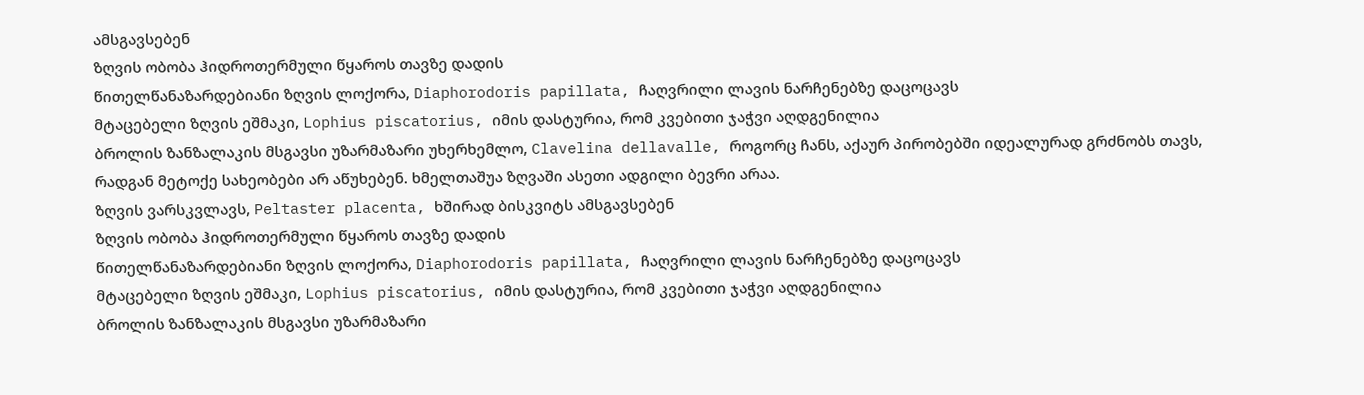ამსგავსებენ
ზღვის ობობა ჰიდროთერმული წყაროს თავზე დადის
წითელწანაზარდებიანი ზღვის ლოქორა, Diaphorodoris papillata, ჩაღვრილი ლავის ნარჩენებზე დაცოცავს
მტაცებელი ზღვის ეშმაკი, Lophius piscatorius, იმის დასტურია, რომ კვებითი ჯაჭვი აღდგენილია
ბროლის ზანზალაკის მსგავსი უზარმაზარი უხერხემლო, Clavelina dellavalle, როგორც ჩანს, აქაურ პირობებში იდეალურად გრძნობს თავს, რადგან მეტოქე სახეობები არ აწუხებენ. ხმელთაშუა ზღვაში ასეთი ადგილი ბევრი არაა.
ზღვის ვარსკვლავს, Peltaster placenta, ხშირად ბისკვიტს ამსგავსებენ
ზღვის ობობა ჰიდროთერმული წყაროს თავზე დადის
წითელწანაზარდებიანი ზღვის ლოქორა, Diaphorodoris papillata, ჩაღვრილი ლავის ნარჩენებზე დაცოცავს
მტაცებელი ზღვის ეშმაკი, Lophius piscatorius, იმის დასტურია, რომ კვებითი ჯაჭვი აღდგენილია
ბროლის ზანზალაკის მსგავსი უზარმაზარი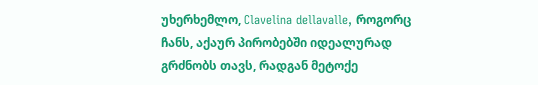უხერხემლო, Clavelina dellavalle, როგორც ჩანს, აქაურ პირობებში იდეალურად გრძნობს თავს, რადგან მეტოქე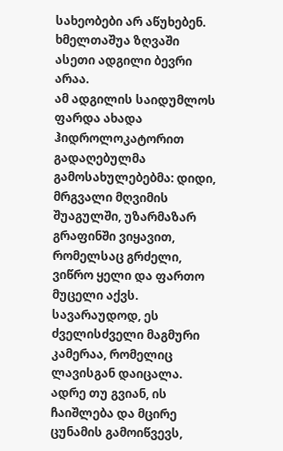სახეობები არ აწუხებენ. ხმელთაშუა ზღვაში ასეთი ადგილი ბევრი არაა.
ამ ადგილის საიდუმლოს ფარდა ახადა ჰიდროლოკატორით გადაღებულმა გამოსახულებებმა: დიდი, მრგვალი მღვიმის შუაგულში, უზარმაზარ გრაფინში ვიყავით, რომელსაც გრძელი, ვიწრო ყელი და ფართო მუცელი აქვს. სავარაუდოდ, ეს ძველისძველი მაგმური კამერაა, რომელიც ლავისგან დაიცალა. ადრე თუ გვიან, ის ჩაიშლება და მცირე ცუნამის გამოიწვევს,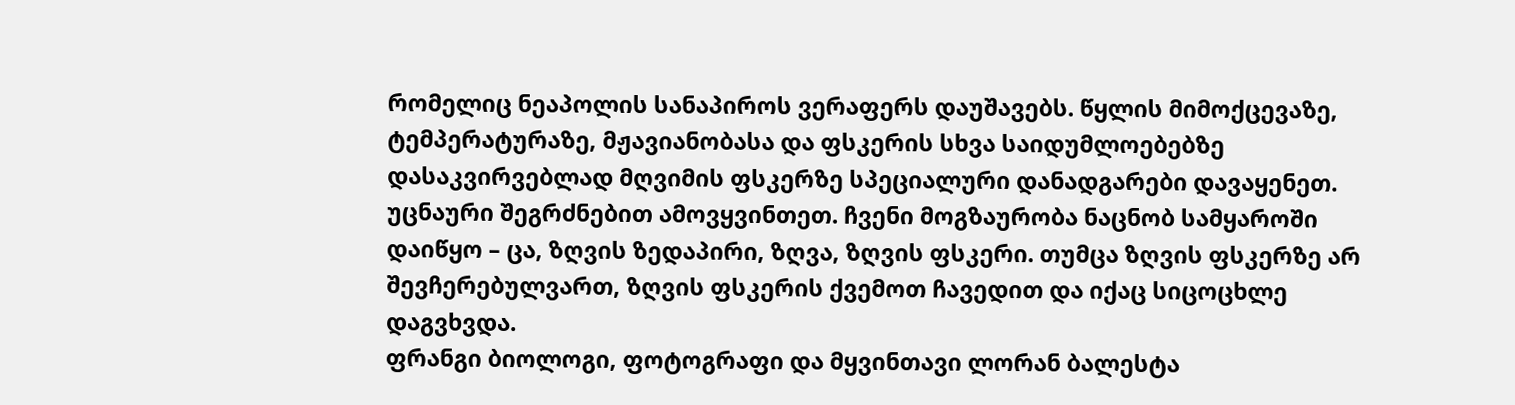რომელიც ნეაპოლის სანაპიროს ვერაფერს დაუშავებს. წყლის მიმოქცევაზე, ტემპერატურაზე, მჟავიანობასა და ფსკერის სხვა საიდუმლოებებზე დასაკვირვებლად მღვიმის ფსკერზე სპეციალური დანადგარები დავაყენეთ.
უცნაური შეგრძნებით ამოვყვინთეთ. ჩვენი მოგზაურობა ნაცნობ სამყაროში დაიწყო – ცა, ზღვის ზედაპირი, ზღვა, ზღვის ფსკერი. თუმცა ზღვის ფსკერზე არ შევჩერებულვართ, ზღვის ფსკერის ქვემოთ ჩავედით და იქაც სიცოცხლე დაგვხვდა.
ფრანგი ბიოლოგი, ფოტოგრაფი და მყვინთავი ლორან ბალესტა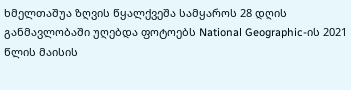ხმელთაშუა ზღვის წყალქვეშა სამყაროს 28 დღის განმავლობაში უღებდა ფოტოებს National Geographic-ის 2021 წლის მაისის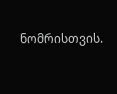ნომრისთვის.